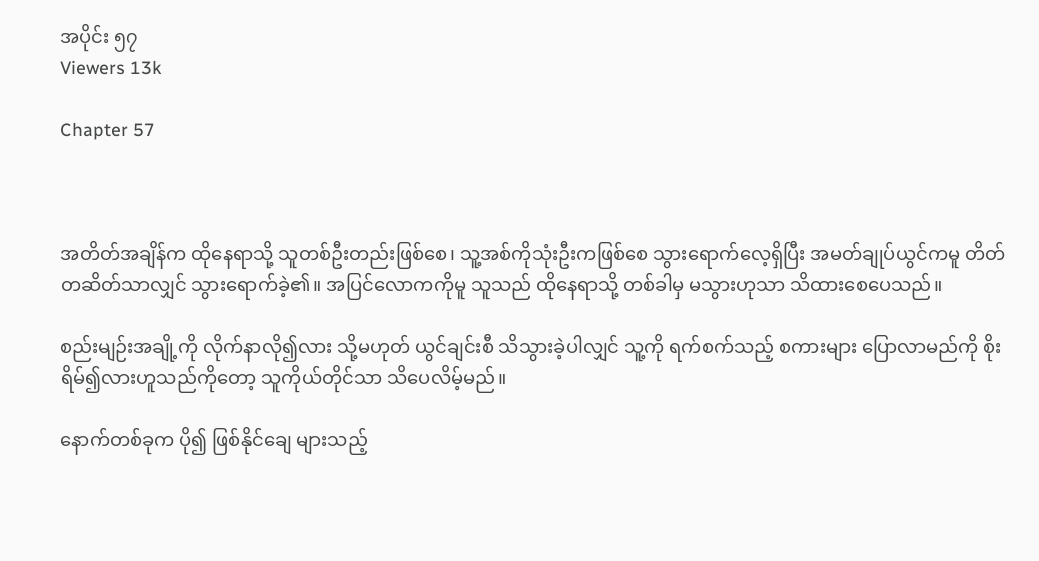အပိုင်း ၅၇
Viewers 13k

Chapter 57



အတိတ်အချိန်က ထိုနေရာသို့ သူတစ်ဦးတည်းဖြစ်စေ၊ သူ့အစ်ကိုသုံးဦးကဖြစ်စေ သွားရောက်လေ့ရှိပြီး အမတ်ချုပ်ယွင်ကမူ တိတ်တဆိတ်သာလျှင် သွားရောက်ခဲ့၏။ အပြင်လောကကိုမူ သူသည် ထိုနေရာသို့ တစ်ခါမှ မသွားဟုသာ သိထားစေပေသည်။

စည်းမျဉ်းအချို့ကို လိုက်နာလို၍လား သို့မဟုတ် ယွင်ချင်းစီ သိသွားခဲ့ပါလျှင် သူ့ကို ရက်စက်သည့် စကားများ ပြောလာမည်ကို စိုးရိမ်၍လားဟူသည်ကိုတော့ သူကိုယ်တိုင်သာ သိပေလိမ့်မည်။

နောက်တစ်ခုက ပို၍ ဖြစ်နိုင်ချေ များသည့်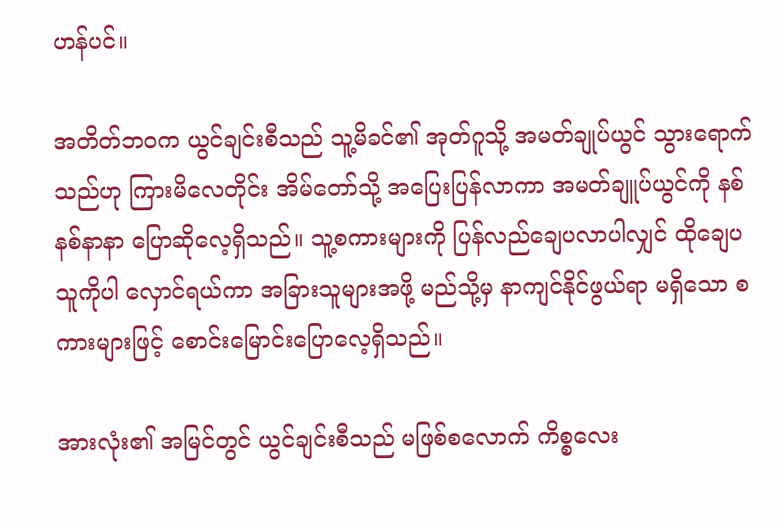ဟန်ပင်။

အတိတ်ဘဝက ယွင်ချင်းစီသည် သူ့မိခင်၏ အုတ်ဂူသို့ အမတ်ချုပ်ယွင် သွားရောက်သည်ဟု ကြားမိလေတိုင်း အိမ်တော်သို့ အပြေးပြန်လာကာ အမတ်ချူပ်ယွင်ကို နစ်နစ်နာနာ ပြောဆိုလေ့ရှိသည်။ သူ့စကားများကို ပြန်လည်ချေပလာပါလျှင် ထိုချေပသူကိုပါ လှောင်ရယ်ကာ အခြားသူများအဖို့ မည်သို့မှ နာကျင်နိုင်ဖွယ်ရာ မရှိသော စကားများဖြင့် စောင်းမြောင်းပြောလေ့ရှိသည်။

အားလုံး၏ အမြင်တွင် ယွင်ချင်းစီသည် မဖြစ်စလောက် ကိစ္စလေး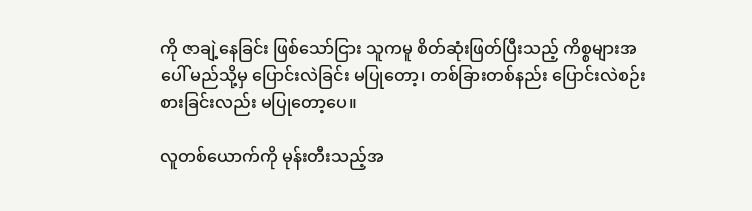ကို ဇာချဲ့နေခြင်း ဖြစ်သော်ငြား သူကမူ စိတ်ဆုံးဖြတ်ပြီးသည့် ကိစ္စများအပေါ် မည်သို့မှ ပြောင်းလဲခြင်း မပြုတော့၊ တစ်ခြားတစ်နည်း ပြောင်းလဲစဉ်းစားခြင်းလည်း မပြုတော့ပေ။

လူတစ်ယောက်ကို မုန်းတီးသည့်အ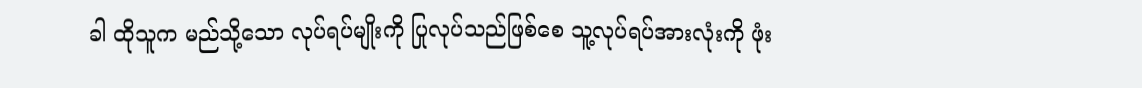ခါ ထိုသူက မည်သို့သော လုပ်ရပ်မျိုးကို ပြုလုပ်သည်ဖြစ်စေ သူ့လုပ်ရပ်အားလုံးကို ဖုံး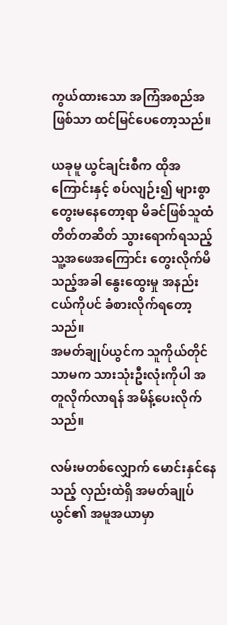ကွယ်ထားသော အကြံအစည်အဖြစ်သာ ထင်မြင်ပေတော့သည်။

ယခုမူ ယွင်ချင်းစီက ထိုအကြောင်းနှင့် စပ်လျဉ်း၍ များစွာ တွေးမနေတော့ရာ မိခင်ဖြစ်သူထံ တိတ်တဆိတ် သွားရောက်ရသည့် သူ့အဖေအကြောင်း တွေးလိုက်မိသည့်အခါ နွေးထွေးမှု အနည်းငယ်ကိုပင် ခံစားလိုက်ရတော့သည်။
အမတ်ချုပ်ယွင်က သူကိုယ်တိုင်သာမက သားသုံးဦးလုံးကိုပါ အတူလိုက်လာရန် အမိန့်ပေးလိုက်သည်။

လမ်းမတစ်လျှောက် မောင်းနှင်နေသည့် လှည်းထဲရှိ အမတ်ချုပ်ယွင်၏ အမူအယာမှာ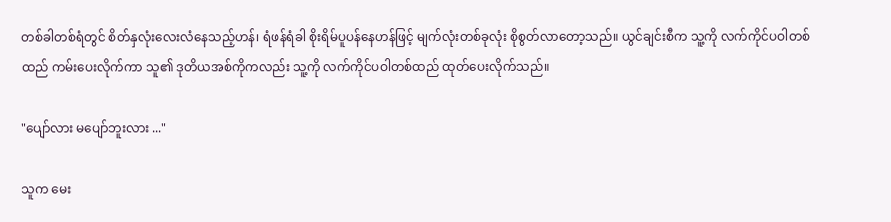တစ်ခါတစ်ရံတွင် စိတ်နှလုံးလေးလံနေသည့်ဟန်၊ ရံဖန်ရံခါ စိုးရိမ်ပူပန်နေဟန်ဖြင့် မျက်လုံးတစ်ခုလုံး စိုစွတ်လာတော့သည်။ ယွင်ချင်းစီက သူ့ကို လက်ကိုင်ပဝါတစ်ထည် ကမ်းပေးလိုက်ကာ သူ၏ ဒုတိယအစ်ကိုကလည်း သူ့ကို လက်ကိုင်ပဝါတစ်ထည် ထုတ်ပေးလိုက်သည်။

"ပျော်လား မပျော်ဘူးလား ..."

သူက မေး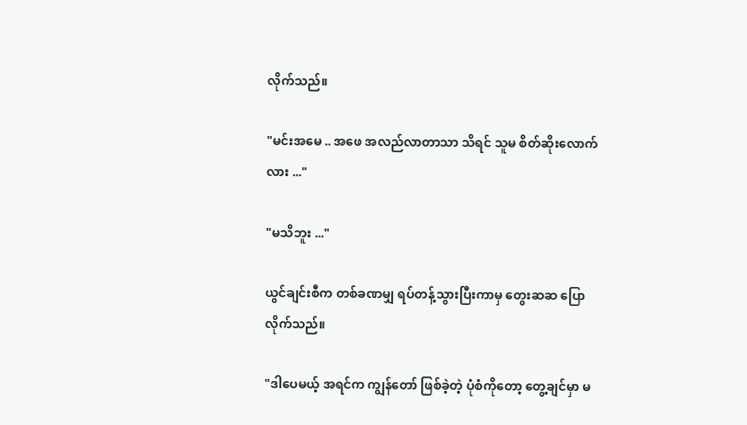လိုက်သည်။

"မင်းအမေ .. အဖေ အလည်လာတာသာ သိရင် သူမ စိတ်ဆိုးလောက်လား ..."

"မသိဘူး ..."

ယွင်ချင်းစီက တစ်ခဏမျှ ရပ်တန့်သွားပြီးကာမှ တွေးဆဆ ပြောလိုက်သည်။

"ဒါပေမယ့် အရင်က ကျွန်တော် ဖြစ်ခဲ့တဲ့ ပုံစံကိုတော့ တွေ့ချင်မှာ မ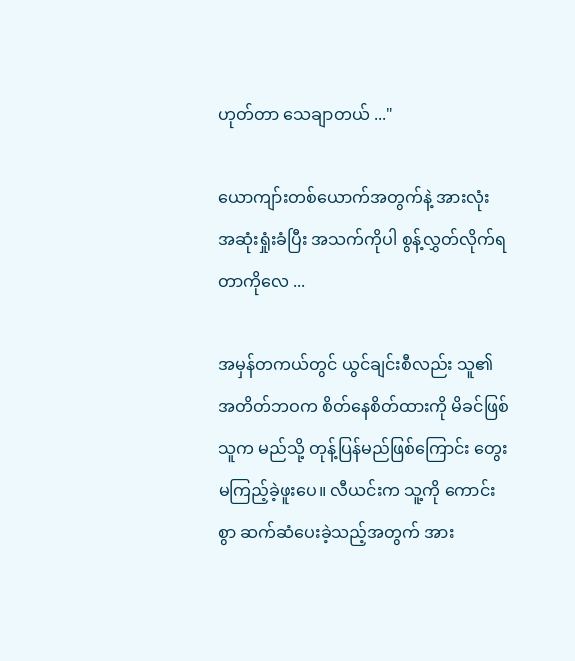ဟုတ်တာ သေချာတယ် ..."

ယောကျာ်းတစ်ယောက်အတွက်နဲ့ အားလုံး အဆုံးရှုံးခံပြီး အသက်ကိုပါ စွန့်လွှတ်လိုက်ရတာကိုလေ ...

အမှန်တကယ်တွင် ယွင်ချင်းစီလည်း သူ၏ အတိတ်ဘဝက စိတ်နေစိတ်ထားကို မိခင်ဖြစ်သူက မည်သို့ တုန့်ပြန်မည်ဖြစ်ကြောင်း တွေးမကြည့်ခဲ့ဖူးပေ။ လီယင်းက သူ့ကို ကောင်းစွာ ဆက်ဆံပေးခဲ့သည့်အတွက် အား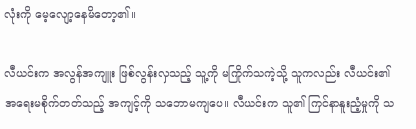လုံးကို မေ့လျော့နေမိတော့၏။

လီယင်းက အလွန်အကျူး ဖြစ်လွန်းလှသည့် သူ့ကို မကြိုက်သကဲ့သို့ သူကလည်း လီယင်း၏ အရေးမစိုက်တတ်သည့် အကျင့်ကို သဘောမကျပေ။ လီယင်းက သူ၏ ကြင်နာနူးညံ့မှုကို သ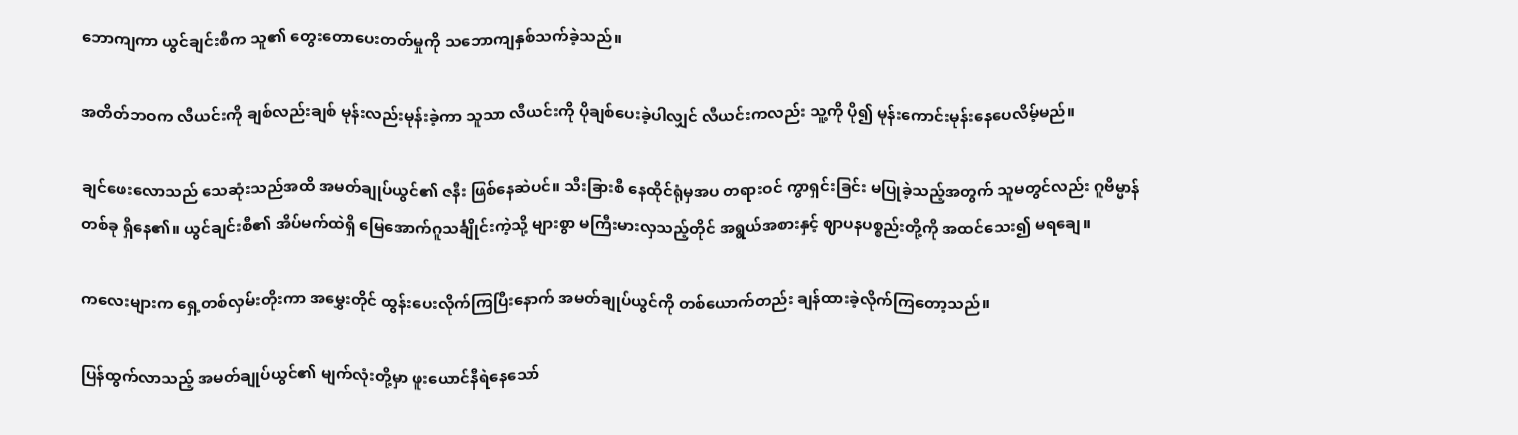ဘောကျကာ ယွင်ချင်းစီက သူ၏ တွေးတောပေးတတ်မှုကို သဘောကျနှစ်သက်ခဲ့သည်။

အတိတ်ဘဝက လီယင်းကို ချစ်လည်းချစ် မုန်းလည်းမုန်းခဲ့ကာ သူသာ လီယင်းကို ပိုချစ်ပေးခဲ့ပါလျှင် လီယင်းကလည်း သူ့ကို ပို၍ မုန်းကောင်းမုန်းနေပေလိမ့်မည်။

ချင်ဖေးလောသည် သေဆုံးသည်အထိ အမတ်ချုပ်ယွင်၏ ဇနီး ဖြစ်နေဆဲပင်။ သီးခြားစီ နေထိုင်ရုံမှအပ တရားဝင် ကွာရှင်းခြင်း မပြုခဲ့သည့်အတွက် သူမတွင်လည်း ဂူဗိမ္မာန်တစ်ခု ရှိနေ၏။ ယွင်ချင်းစီ၏ အိပ်မက်ထဲရှိ မြေအောက်ဂူသင်္ချိုင်းကဲ့သို့ များစွာ မကြီးမားလှသည့်တိုင် အရွယ်အစားနှင့် ဈာပနပစ္စည်းတို့ကို အထင်သေး၍ မရချေ။

ကလေးများက ရှေ့တစ်လှမ်းတိုးကာ အမွှေးတိုင် ထွန်းပေးလိုက်ကြပြီးနောက် အမတ်ချုပ်ယွင်ကို တစ်ယောက်တည်း ချန်ထားခဲ့လိုက်ကြတော့သည်။

ပြန်ထွက်လာသည့် အမတ်ချုပ်ယွင်၏ မျက်လုံးတို့မှာ ဖူး‌ယောင်နီရဲနေသော်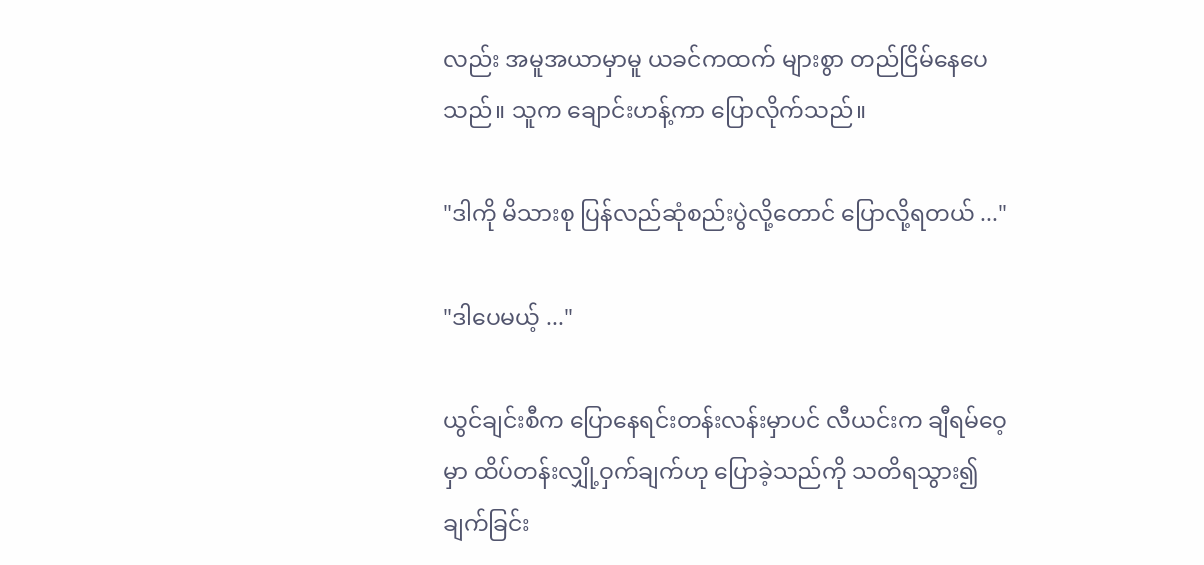လည်း အမူအယာမှာမူ ယခင်ကထက် များစွာ တည်ငြိမ်နေပေသည်။ သူက ချောင်းဟန့်ကာ ပြောလိုက်သည်။

"ဒါကို မိသားစု ပြန်လည်ဆုံစည်းပွဲလို့တောင် ပြောလို့ရတယ် ..."

"ဒါပေမယ့် ..."

ယွင်ချင်းစီက ပြောနေရင်းတန်းလန်းမှာပင် လီယင်းက ချီရမ်ဝေ့မှာ ထိပ်တန်းလျှို့ဝှက်ချက်ဟု ပြောခဲ့သည်ကို သတိရသွား၍ ချက်ခြင်း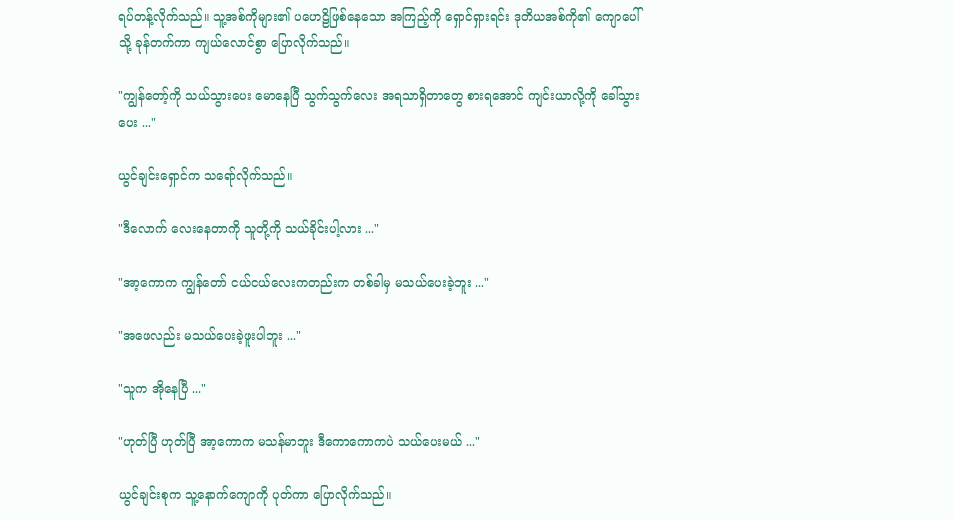ရပ်တန့်လိုက်သည်။ သူ့အစ်ကိုများ၏ ပဟေဠိဖြစ်နေသော အကြည့်ကို ရှောင်ရှားရင်း ဒုတိယအစ်ကို၏ ကျောပေါ်သို့ ခုန်တက်ကာ ကျယ်လောင်စွာ ပြောလိုက်သည်။

"ကျွန်တော့်ကို သယ်သွားပေး မောနေပြီ သွက်သွက်လေး အရသာရှိတာတွေ စားရအောင် ကျင်းယာလို့ကို ခေါ်သွားပေး ..."

ယွင်ချင်းရှောင်က သရော်လိုက်သည်။

"ဒီလောက် လေးနေတာကို သူတို့ကို သယ်ခိုင်းပါ့လား ..."

"အာ့ကောက ကျွန်တော် ငယ်ငယ်လေးကတည်းက တစ်ခါမှ မသယ်ပေးခဲ့ဘူး ..."

"အဖေလည်း မသယ်ပေးခဲ့ဖူးပါဘူး ..."

"သူက အိုနေပြီ ..."

"ဟုတ်ပြီ ဟုတ်ပြီ အာ့ကောက မသန်မာဘူး ဒီကောကောကပဲ သယ်ပေးမယ် ..."

ယွင်ချင်းစုက သူ့နောက်ကျောကို ပုတ်ကာ ပြောလိုက်သည်။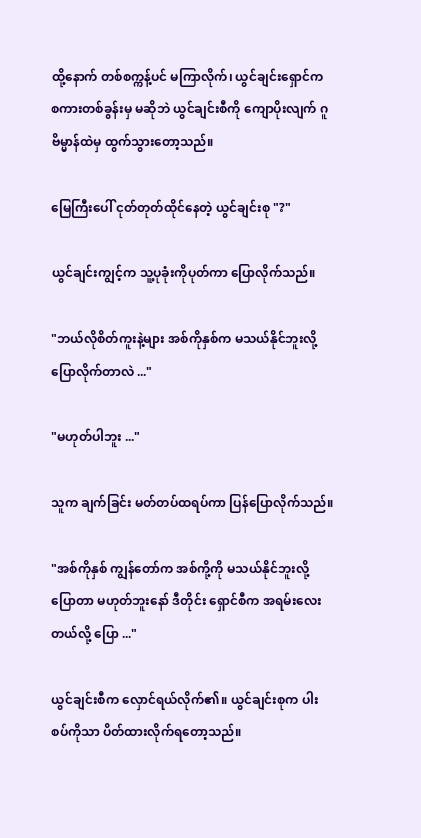ထို့နောက် တစ်စက္ကန့်ပင် မကြာလိုက်၊ ယွင်ချင်းရှောင်က စကားတစ်ခွန်းမှ မဆိုဘဲ ယွင်ချင်းစီကို ကျောပိုးလျက် ဂူဗိမ္မာန်ထဲမှ ထွက်သွားတော့သည်။

မြေကြီးပေါ် ငုတ်တုတ်ထိုင်နေတဲ့ ယွင်ချင်းစု "?"

ယွင်ချင်းကျွင့်က သူ့ပုခုံးကိုပုတ်ကာ ပြောလိုက်သည်။

"ဘယ်လိုစိတ်ကူးနဲ့များ အစ်ကိုနှစ်က မသယ်နိုင်ဘူးလို့ ပြောလိုက်တာလဲ ..."

"မဟုတ်ပါဘူး ..."

သူက ချက်ခြင်း မတ်တပ်ထရပ်ကာ ပြန်ပြောလိုက်သည်။

"အစ်ကိုနှစ် ကျွန်တော်က အစ်ကို့ကို မသယ်နိုင်ဘူးလို့ ပြောတာ မဟုတ်ဘူးနော် ဒီတိုင်း ရှောင်စီက အရမ်းလေးတယ်လို့ ပြော ..."

ယွင်ချင်းစီက လှောင်ရယ်လိုက်၏။ ယွင်ချင်းစုက ပါးစပ်ကိုသာ ပိတ်ထားလိုက်ရတော့သည်။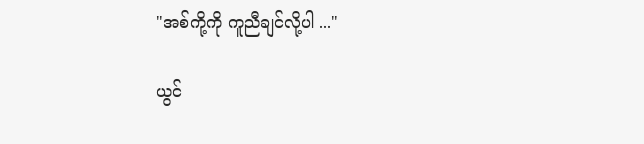"အစ်ကို့ကို ကူညီချင်လို့ပါ ..."

ယွင်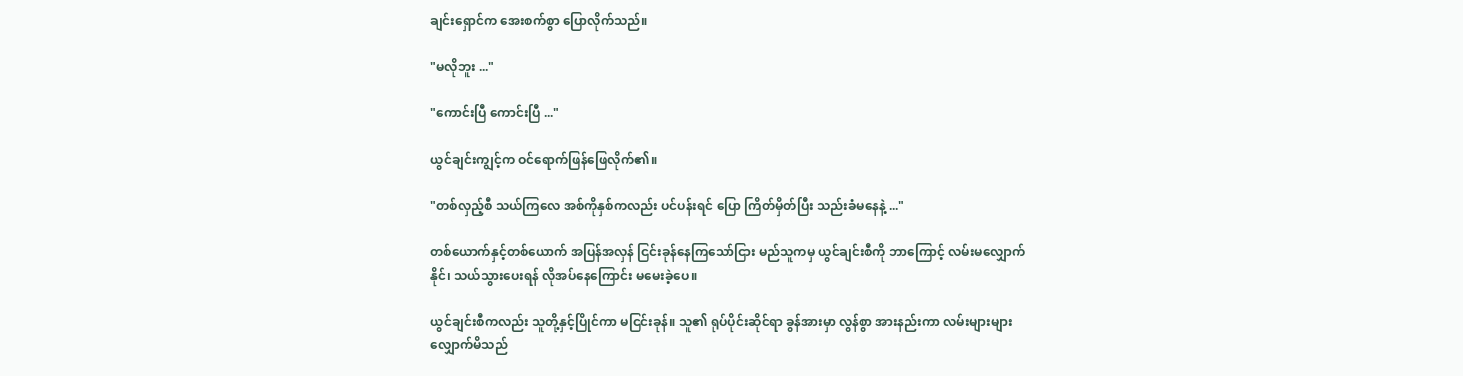ချင်းရှောင်က အေးစက်စွာ ပြောလိုက်သည်။

"မလိုဘူး ..."

"ကောင်းပြီ ကောင်းပြီ ..."

ယွင်ချင်းကျွင့်က ဝင်ရောက်ဖြန်ဖြေလိုက်၏။

"တစ်လှည့်စီ သယ်ကြလေ အစ်ကိုနှစ်ကလည်း ပင်ပန်းရင် ပြော ကြိတ်မှိတ်ပြီး သည်းခံမနေနဲ့ ..."

တစ်‌ယောက်နှင့်တစ်ယောက် အပြန်အလှန် ငြင်းခုန်နေကြသော်ငြား မည်သူကမှ ယွင်ချင်းစီကို ဘာကြောင့် လမ်းမလျှောက်နိုင်၊ သယ်သွားပေးရန် လိုအပ်နေကြောင်း မမေးခဲ့ပေ။

ယွင်ချင်းစီကလည်း သူတို့နှင့်ပြိုင်ကာ မငြင်းခုန်။ သူ၏ ရုပ်ပိုင်းဆိုင်ရာ ခွန်အားမှာ လွန်စွာ အားနည်းကာ လမ်းများများ လျှောက်မိသည်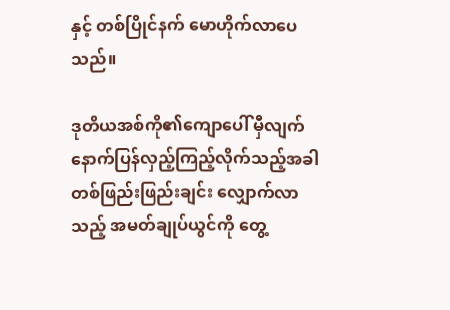နှင့် တစ်ပြိုင်နက် မောဟိုက်လာပေသည်။

ဒုတိယအစ်ကို၏ကျောပေါ် မှီလျက် နောက်ပြန်လှည့်ကြည့်လိုက်သည့်အခါ တစ်ဖြည်းဖြည်းချင်း လျှောက်လာသည့် အမတ်ချုပ်ယွင်ကို တွေ့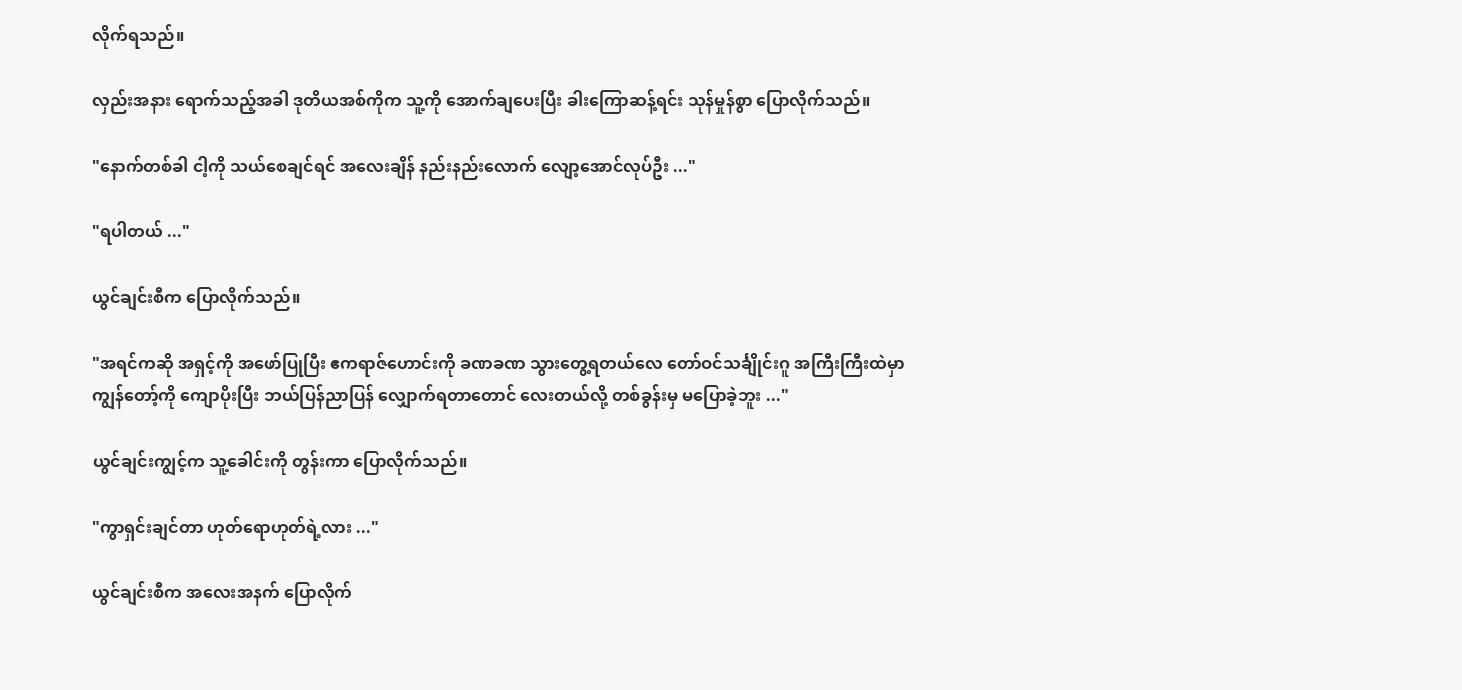လိုက်ရသည်။

လှည်းအနား ရောက်သည့်အခါ ဒုတိယအစ်ကိုက သူ့ကို အောက်ချပေးပြီး ခါးကြောဆန့်ရင်း သုန်မှုန်စွာ ပြောလိုက်သည်။

"နောက်တစ်ခါ ငါ့ကို သယ်စေချင်ရင် အလေးချိန် နည်းနည်းလောက် လျော့အောင်လုပ်ဦး ..."

"ရပါတယ် ..."

ယွင်ချင်းစီက ပြောလိုက်သည်။

"အရင်ကဆို အရှင့်ကို အဖော်ပြုပြီး ဧကရာဇ်ဟောင်းကို ခဏခဏ သွားတွေ့ရတယ်လေ တော်ဝင်သင်္ချိုင်းဂူ အကြီးကြီးထဲမှာ ကျွန်တော့်ကို ကျောပိုးပြီး ဘယ်ပြန်ညာပြန် လျှောက်ရတာတောင် လေးတယ်လို့ တစ်ခွန်းမှ မပြောခဲ့ဘူး ..."

ယွင်ချင်းကျွင့်က သူ့ခေါင်းကို တွန်းကာ ပြောလိုက်သည်။

"ကွာရှင်းချင်တာ ဟုတ်ရောဟုတ်ရဲ့လား ..."

ယွင်ချင်းစီက အလေးအနက် ပြောလိုက်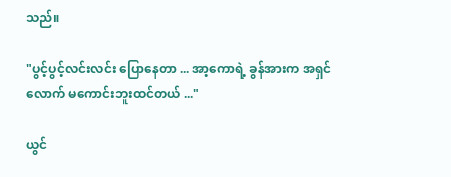သည်။

"ပွင့်ပွင့်လင်းလင်း ပြောနေတာ ... အာ့ကောရဲ့ ခွန်အားက အရှင်လောက် မကောင်းဘူးထင်တယ် ..."

ယွင်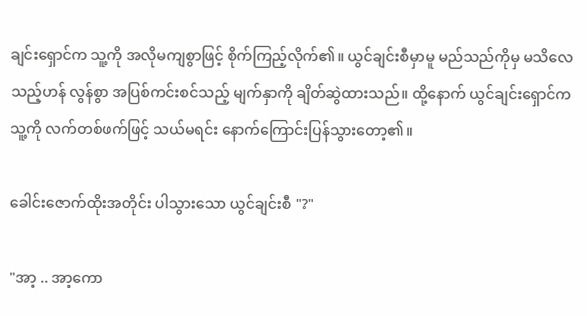ချင်းရှောင်က သူ့ကို အလိုမကျစွာဖြင့် စိုက်ကြည့်လိုက်၏။ ယွင်ချင်းစီမှာမူ မည်သည်ကိုမှ မသိလေသည့်ဟန် လွန်စွာ အပြစ်ကင်းစင်သည့် မျက်နှာကို ချိတ်ဆွဲထားသည်။ ထို့နောက် ယွင်ချင်းရှောင်က သူ့ကို လက်တစ်ဖက်ဖြင့် သယ်မရင်း နောက်ကြောင်းပြန်သွားတော့၏။

ခေါင်းဇောက်ထိုးအတိုင်း ပါသွားသော ယွင်ချင်းစီ "?"

"အာ့ .. အာ့ကော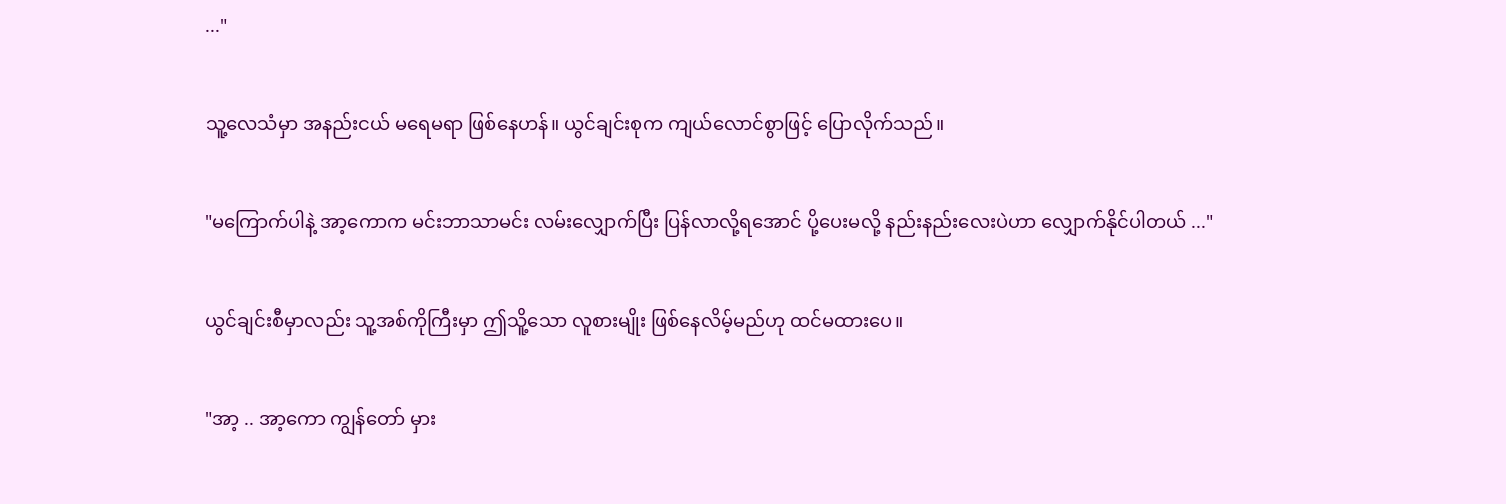..."

သူ့လေသံမှာ အနည်းငယ် မရေမရာ ဖြစ်နေဟန်။ ယွင်ချင်းစုက ကျယ်လောင်စွာဖြင့် ပြောလိုက်သည်။

"မကြောက်ပါနဲ့ အာ့ကောက မင်းဘာသာမင်း လမ်းလျှောက်ပြီး ပြန်လာလို့ရအောင် ပို့ပေးမလို့ နည်းနည်းလေးပဲဟာ လျှောက်နိုင်ပါတယ် ..."

ယွင်ချင်းစီမှာလည်း သူ့အစ်ကိုကြီးမှာ ဤသိူ့သော လူစားမျိုး ဖြစ်နေလိမ့်မည်ဟု ထင်မထားပေ။

"အာ့ .. အာ့ကော ကျွန်တော် မှား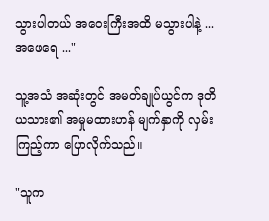သွားပါတယ် အဝေးကြီးအထိ မသွားပါနဲ့ ... အဖေရေ ..."

သူ့အသံ အဆုံးတွင် အမတ်ချုပ်ယွင်က ဒုတိယသား၏ အမှုမထားဟန် မျက်နှာကို လှမ်းကြည့်ကာ ပြောလိုက်သည်။

"သူက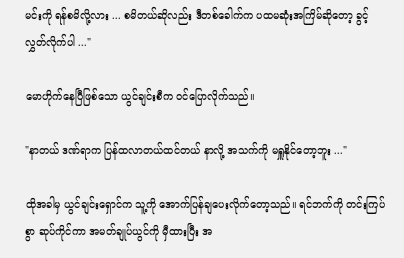မင်းကို ရန်စမိလို့လား ... စမိတယ်ဆိုလည်း ဒီတစ်ခေါက်က ပထမဆုံးအကြိမ်ဆိုတော့ ခွင့်လွှတ်လိုက်ပါ ..."

မောဟိုက်နေပြီဖြစ်သော ယွင်ချင်းစီက ဝင်ပြောလိုက်သည်။

"နာတယ် ဒဏ်ရာက ပြန်ထလာတယ်ထင်တယ် နာလို့ အသက်ကို မရှူနိုင်တော့ဘူး ..."

ထိုအခါမှ ယွင်ချင်းရှောင်က သူ့ကို အောက်ပြန်ချပေးလိုက်တော့သည်။ ရင်ဘက်ကို တင်းကြပ်စွာ ဆုပ်ကိုင်ကာ အမတ်ချုပ်ယွင်ကို မှီထားပြီး အ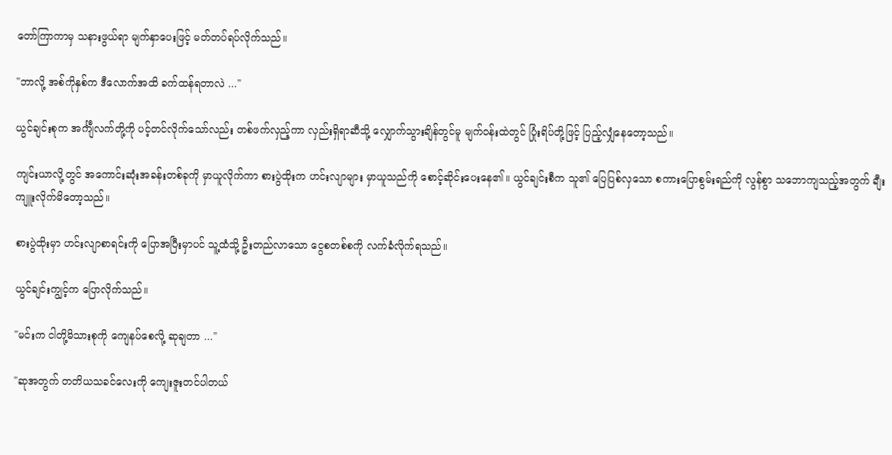တော်ကြာကာမှ သနားဖွယ်ရာ မျက်နှာပေးဖြင့် မတ်တပ်ရပ်လိုက်သည်။

"ဘာလို့ အစ်ကိုနှစ်က ဒီလောက်အထိ ခက်ထန်ရတာလဲ ..."

ယွင်ချင်းစုက အင်္ကျီလက်တို့ကို ပင့်တင်လိုက်သော်လည်း တစ်ဖက်လှည့်ကာ လှည်းရှိရာဆီသို့ လျှောက်သွားချိန်တွင်မူ မျက်ဝန်းထဲတွင် ပြုံးရိပ်တို့ဖြင့် ပြည့်လျှံနေတော့သည်။

ကျင်းယာလို့တွင် အကောင်းဆုံးအခန်းတစ်ခုကို မှာယူလိုက်ကာ စားပွဲထိုးက ဟင်းလျာများ မှာယူသည်ကို စောင့်ဆိုင်းပေးနေ၏။ ယွင်ချင်းစီက သူ၏ ပြေပြစ်လှသော စကားပြောစွမ်းရည်ကို လွန်စွာ သဘောကျသည့်အတွက် ချီးကျူးလိုက်မိတော့သည်။

စားပွဲထိုးမှာ ဟင်းလျာစာရင်းကို ပြောအပြီးမှာပင် သူ့ထံသို့ ဦးတည်လာသော ငွေစတစ်စကို လက်ခံလိုက်ရသည်။

ယွင်ချင်းကျွင့်က ပြောလိုက်သည်။

"မင်းက ငါတို့မိသားစုကို ကျေနပ်စေလို့ ဆုချတာ ..."

"ဆုအတွက် တတိယသခင်လေးကို ကျေးဇူးတင်ပါတယ်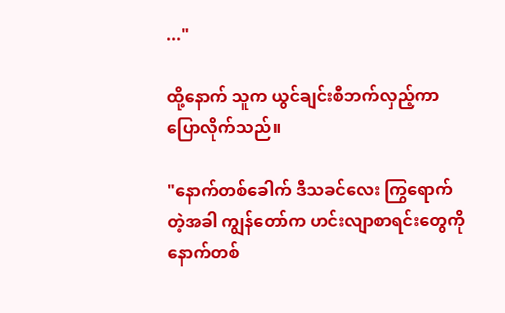..."

ထို့နောက် သူက ယွင်ချင်းစီဘက်လှည့်ကာ ပြောလိုက်သည်။

"နောက်တစ်ခေါက် ဒီသခင်လေး ကြွရောက်တဲ့အခါ ကျွန်တော်က ဟင်းလျာစာရင်းတွေကို နောက်တစ်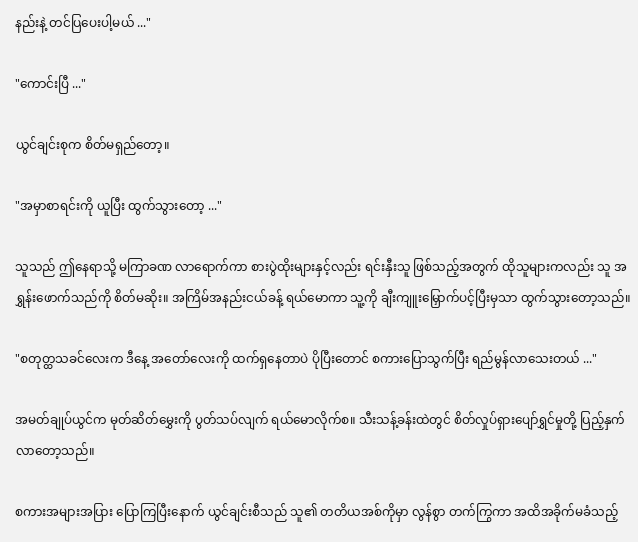နည်းနဲ့ တင်ပြပေးပါ့မယ် ..."

"ကောင်းပြီ ..."

ယွင်ချင်းစုက စိတ်မရှည်တော့။

"အမှာစာရင်းကို ယူပြီး ထွက်သွားတော့ ..."

သူသည် ဤနေရာသို့ မကြာခဏ လာရောက်ကာ စားပွဲထိုးများနှင့်လည်း ရင်းနှီးသူ ဖြစ်သည့်အတွက် ထိုသူများကလည်း သူ အရွှန်းဖောက်သည်ကို စိတ်မဆိုး။ အကြိမ်အနည်းငယ်ခန့် ရယ်မောကာ သူ့ကို ချီးကျူးမြှောက်ပင့်ပြီးမှသာ ထွက်သွားတော့သည်။

"စတုတ္ထသခင်လေးက ဒီနေ့ အတော်လေးကို ထက်ရှနေတာပဲ ပိုပြီးတောင် စကားပြောသွက်ပြီး ရည်မွန်လာသေးတယ် ..."

အမတ်ချုပ်ယွင်က မုတ်ဆိတ်မွှေးကို ပွတ်သပ်လျက် ရယ်မောလိုက်စ။ သီးသန့်ခန်းထဲတွင် စိတ်လှုပ်ရှားပျော်ရွှင်မှုတို့ ပြည့်နှက်လာတော့သည်။

စကားအများအပြား ပြောကြပြီးနောက် ယွင်ချင်းစီသည် သူ၏ တတိယအစ်ကိုမှာ လွန်စွာ တက်ကြွကာ အထိအခိုက်မခံသည့်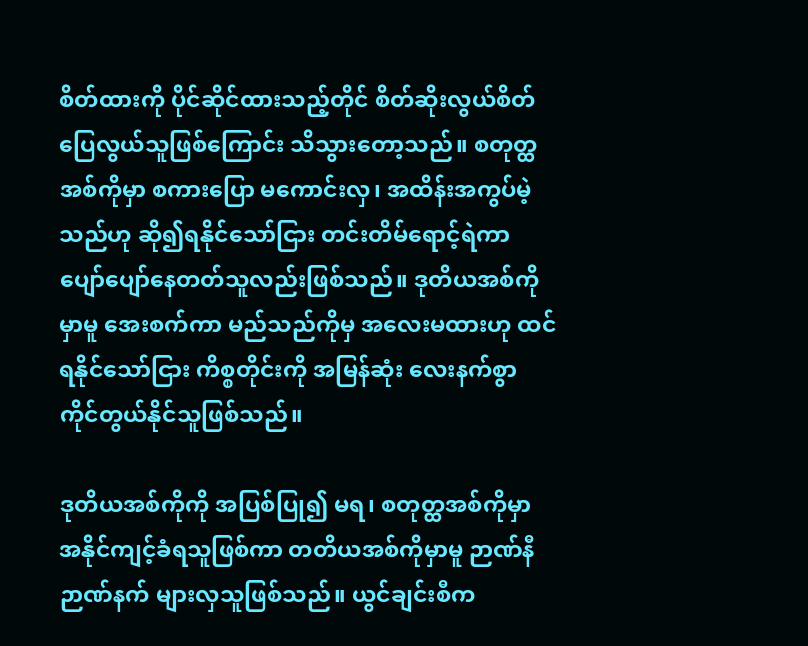စိတ်ထားကို ပိုင်ဆိုင်ထားသည့်တိုင် စိတ်ဆိုးလွယ်စိတ်ပြေလွယ်သူဖြစ်ကြောင်း သိသွားတော့သည်။ စတုတ္ထအစ်ကိုမှာ စကားပြော မကောင်းလှ၊ အထိန်းအကွပ်မဲ့သည်ဟု ဆို၍ရနိုင်သော်ငြား တင်းတိမ်ရောင့်ရဲကာ ပျော်ပျော်နေတတ်သူလည်းဖြစ်သည်။ ဒုတိယအစ်ကိုမှာမူ အေးစက်ကာ မည်သည်ကိုမှ အလေးမထားဟု ထင်ရနိုင်သော်ငြား ကိစ္စတိုင်းကို အမြန်ဆုံး လေးနက်စွာ ကိုင်တွယ်နိုင်သူဖြစ်သည်။

ဒုတိယအစ်ကိုကို အပြစ်ပြု၍ မရ၊ စတုတ္ထအစ်ကိုမှာ အနိုင်ကျင့်ခံရသူဖြစ်ကာ တတိယအစ်ကိုမှာမူ ဉာဏ်နီဉာဏ်နက် များလှသူဖြစ်သည်။ ယွင်ချင်းစီက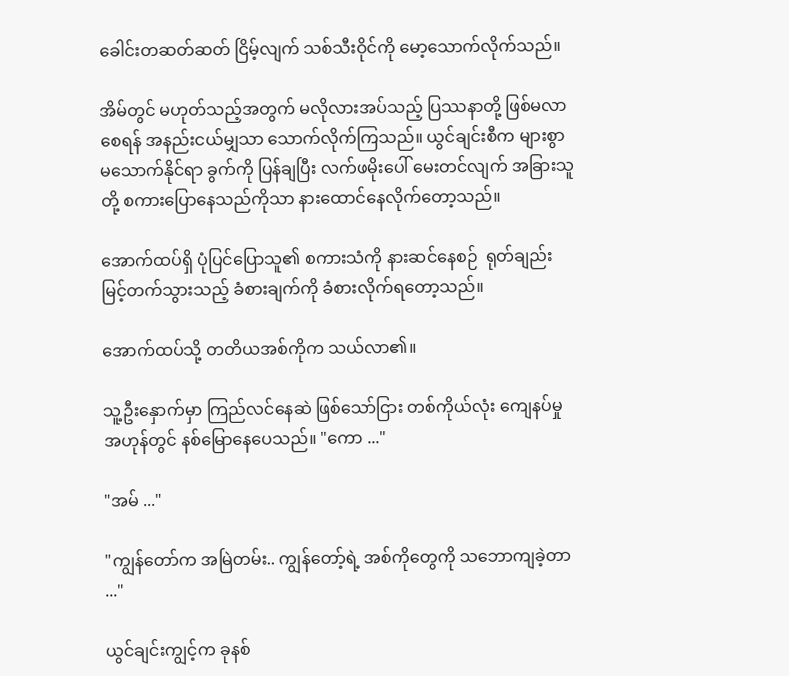ခေါင်းတဆတ်ဆတ် ငြိမ့်လျက် သစ်သီးဝိုင်ကို မော့သောက်လိုက်သည်။

အိမ်တွင် မဟုတ်သည့်အတွက် မလိုလားအပ်သည့် ပြဿနာတို့ ဖြစ်မလာစေရန် အနည်းငယ်မျှသာ သောက်လိုက်ကြသည်။ ယွင်ချင်းစီက များစွာ မသောက်နိုင်ရာ ခွက်ကို ပြန်ချပြီး လက်ဖမိုးပေါ် ‌မေးတင်လျက် အခြားသူတို့ စကားပြောနေသည်ကိုသာ နားထောင်နေလိုက်တော့သည်။

အောက်ထပ်ရှိ ပုံပြင်ပြောသူ၏ စကားသံကို နားဆင်နေစဉ်  ရုတ်ချည်း မြင့်တက်သွားသည့် ခံစားချက်ကို ခံစားလိုက်ရတော့သည်။

အောက်ထပ်သို့ တတိယအစ်ကိုက သယ်လာ၏။

သူ့ဦးနှောက်မှာ ကြည်လင်နေဆဲ ဖြစ်သော်ငြား တစ်ကိုယ်လုံး ကျေနပ်မှုအဟုန်တွင် နစ်မြောနေပေသည်။ "ကော ..."

"အမ် ..."

"ကျွန်တော်က အမြဲတမ်း.. ကျွန်တော့်ရဲ့ အစ်ကိုတွေကို သဘောကျခဲ့တာ ..."

ယွင်ချင်းကျွင့်က ခုနစ်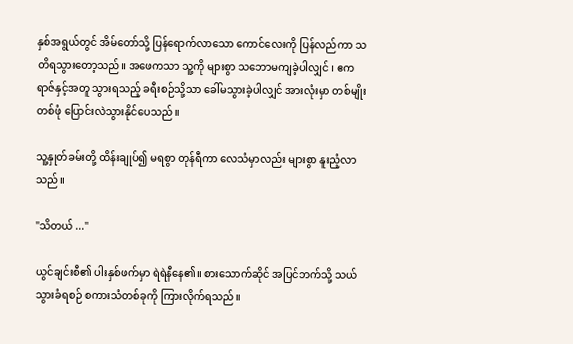နှစ်အရွယ်တွင် အိမ်တော်သို့ ပြန်ရောက်လာသော ကောင်လေးကို ပြန်လည်ကာ သတိရသွားတော့သည်။ အဖေကသာ သူ့ကို များစွာ သဘောမကျခဲ့ပါလျှင် ၊ ဧကရာဇ်နှင့်အတူ သွားရသည့် ခရီးစဉ်သို့သာ ခေါ်မသွားခဲ့ပါလျှင် အားလုံးမှာ တစ်မျိုးတစ်ဖုံ ပြောင်းလဲသွားနိုင်ပေသည်။

သူ့နှုတ်ခမ်းတို့ ထိန်းချုပ်၍ မရစွာ တုန်ရီကာ လေသံမှာလည်း များစွာ နူးညံ့လာသည်။

"သိတယ် ..."

ယွင်ချင်းစီ၏ ပါးနှစ်ဖက်မှာ ရဲရဲနီနေ၏။ စားသောက်ဆိုင် အပြင်ဘက်သို့ သယ်သွားခံရစဉ် စကားသံတစ်ခုကို ကြားလိုက်ရသည်။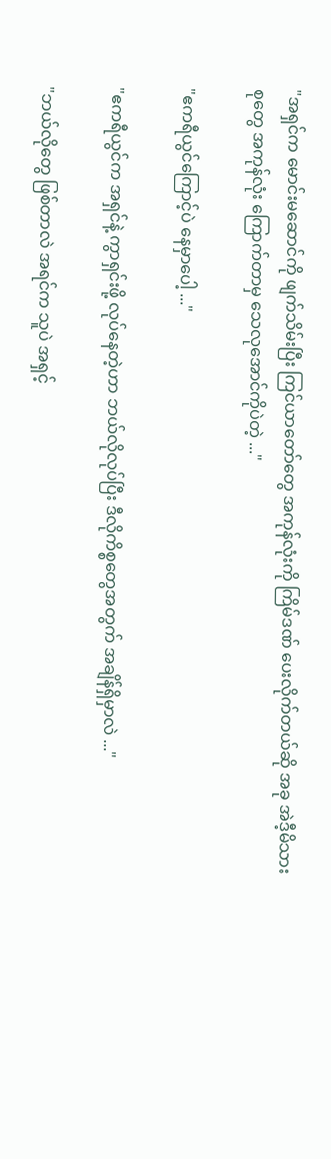"အရှင်က မောင်းမဆောင်ကို ဖျက်သိမ်းပြီး ကြင်ယာတော်တွေ အကုန်လုံးကို ကြိမ်ဒဏ် ပေးလိုက်တယ်ဆို အခု အဲဒီ့မိသားစုတွေ အကုန်လုံး ကြောက်တာမှ သေလုအောင်ကိုပဲတဲ့ ..."

"ဧကရီယွင်ကြောင့်ပဲ နေမှာပေါ့ ..."

"ဧကရီယွင်က အရှင်နဲ့ ကွာရှင်းဖို့ လုပ်နေတဲ့ဟာ ဘယ်လိုလုပ်ပြီး ဒီလိုကိစ္စတွေအတွက် အချိန်ရှိမှာလဲ ..."

"ဘယ်လိုတွေ ဖြစ်တာလဲ အရင်က သူပဲ အရှင့်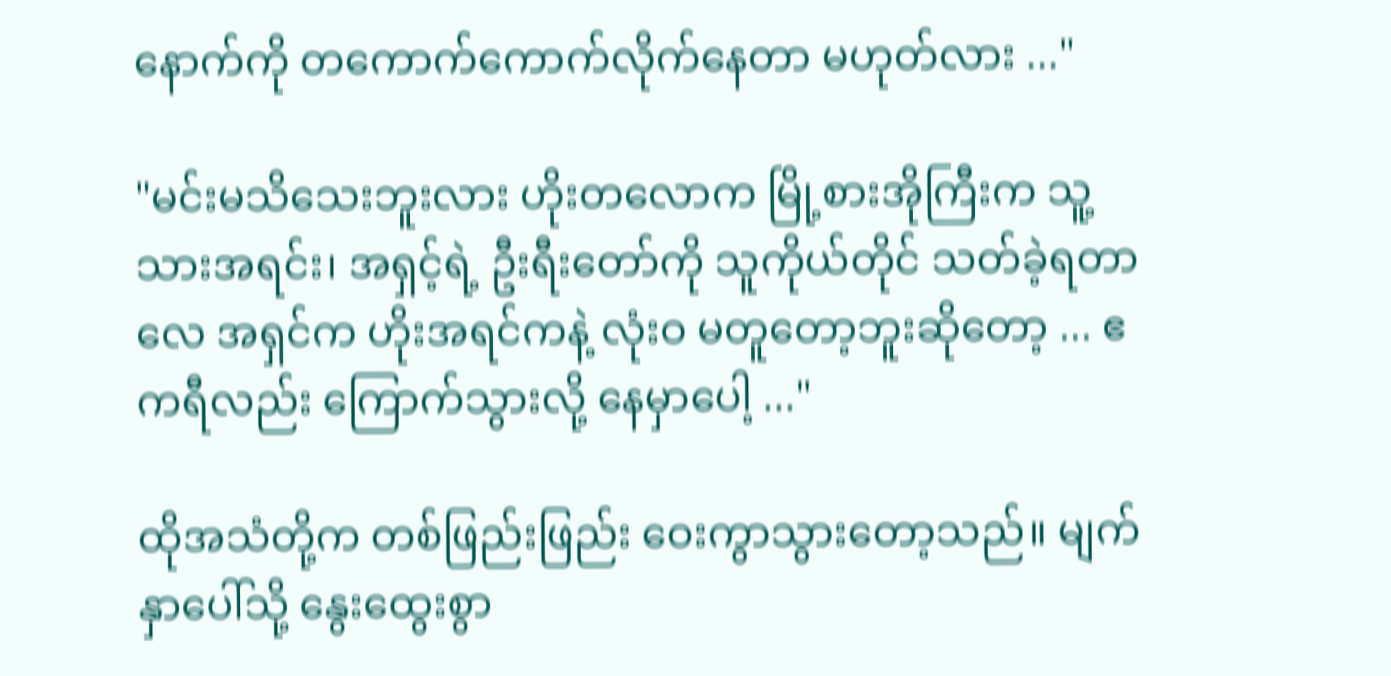နောက်ကို တကောက်ကောက်လိုက်နေတာ မဟုတ်လား ..."

"မင်းမသိသေးဘူးလား ဟိုးတလောက မြို့စားအိုကြီးက သူ့သားအရင်း၊ အရှင့်ရဲ့ ဦးရီးတော်ကို သူကိုယ်တိုင် သတ်ခဲ့ရတာလေ အရှင်က ဟိုးအရင်ကနဲ့ လုံးဝ မတူတော့ဘူးဆိုတော့ ... ဧကရီလည်း ကြောက်သွား‌လို့ နေမှာပေါ့ ..."

ထိုအသံတို့က တစ်ဖြည်းဖြည်း ဝေးကွာသွားတော့သည်။ မျက်နှာပေါ်သို့ နွေးထွေးစွာ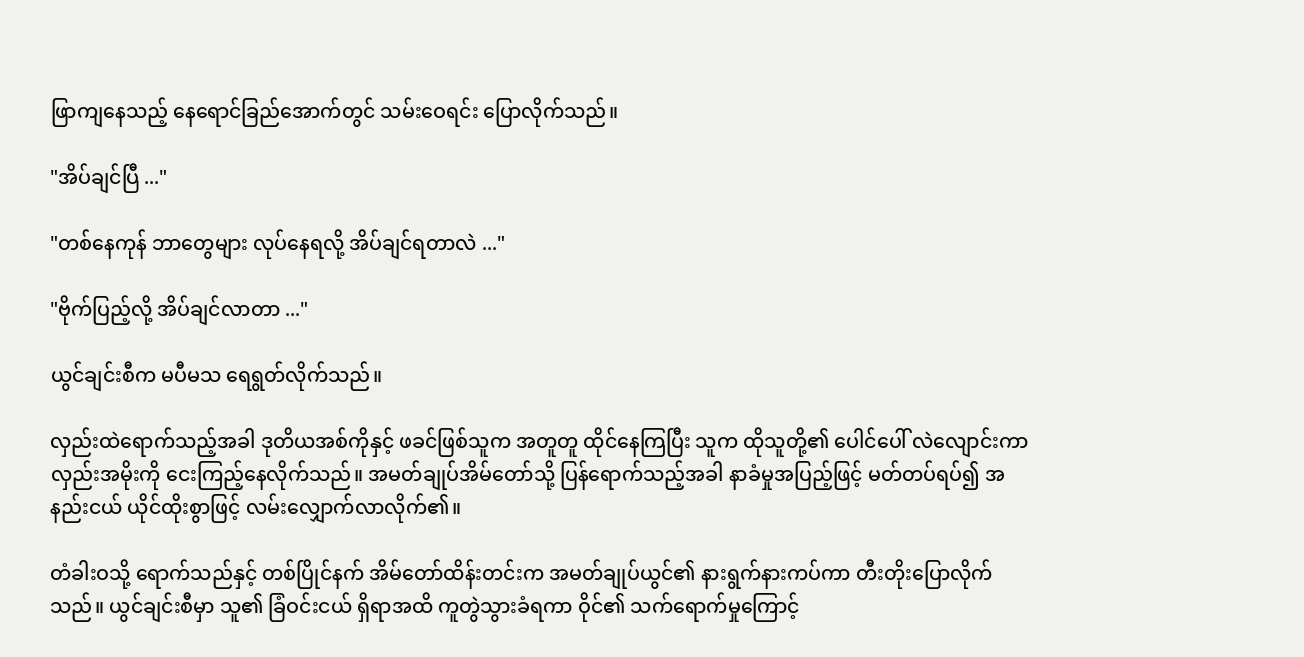ဖြာကျနေသည့် နေရောင်ခြည်အောက်တွင် သမ်းဝေရင်း ပြောလိုက်သည်။

"အိပ်ချင်ပြီ ..."

"တစ်နေကုန် ဘာတွေများ လုပ်‌နေရလို့ အိပ်ချင်ရတာလဲ ..."

"ဗိုက်ပြည့်လို့ အိပ်ချင်လာတာ ..."

ယွင်ချင်းစီက မပီမသ ရေရွတ်လိုက်သည်။

လှည်းထဲရောက်သည့်အခါ ဒုတိယအစ်ကိုနှင့် ဖခင်ဖြစ်သူက အတူတူ ထိုင်နေကြပြီး သူက ထိုသူတို့၏ ပေါင်ပေါ် လဲလျောင်းကာ လှည်းအမိုးကို ငေးကြည့်နေလိုက်သည်။ အမတ်ချုပ်အိမ်တော်သို့ ပြန်ရောက်သည့်အခါ နာခံမှုအပြည့်ဖြင့် မတ်တပ်ရပ်၍ အနည်းငယ် ယိုင်ထိုးစွာဖြင့် လမ်းလျှောက်လာလိုက်၏။

တံခါးဝသို့ ရောက်သည်နှင့် တစ်ပြိုင်နက် အိမ်တော်ထိန်းတင်းက အမတ်ချုပ်ယွင်၏ နားရွက်နားကပ်ကာ တီးတိုးပြောလိုက်သည်။ ယွင်ချင်းစီမှာ သူ၏ ခြံဝင်းငယ် ရှိရာအထိ ကူတွဲသွားခံရကာ ဝိုင်၏ သက်ရောက်မှုကြောင့်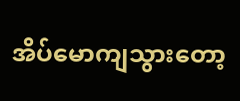အိပ်မောကျသွားတော့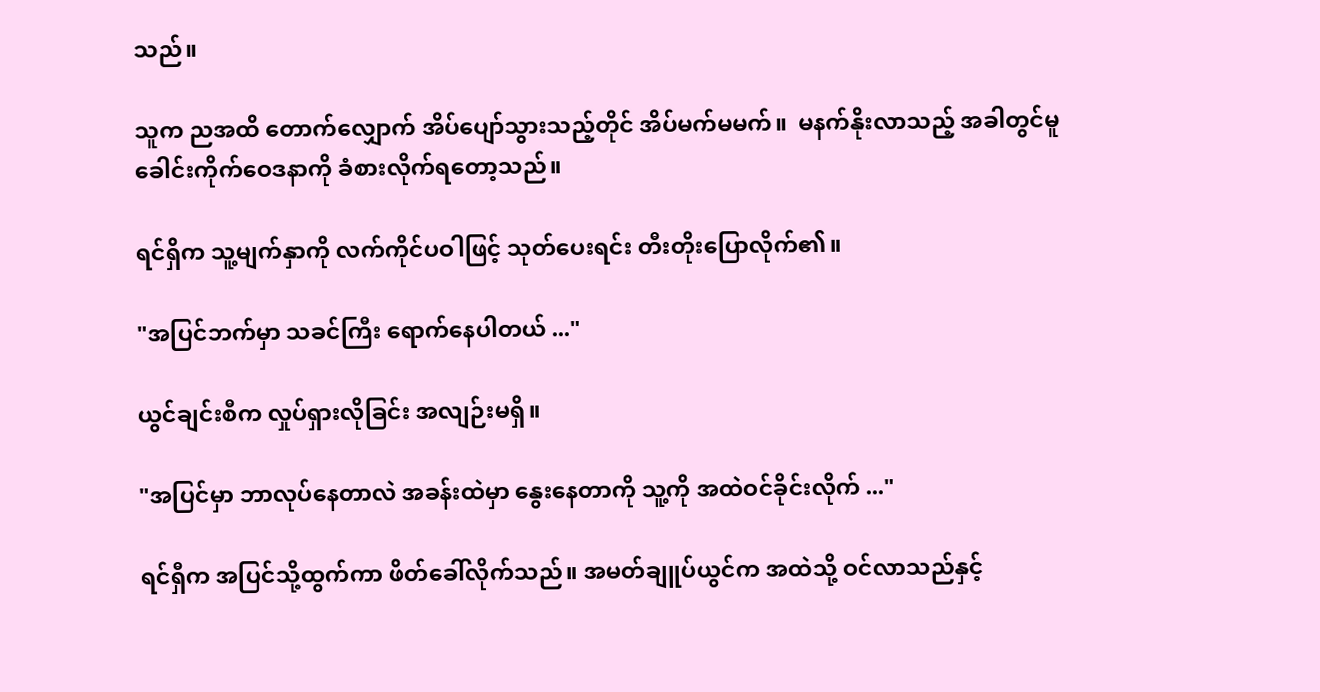သည်။

သူက ညအထိ တောက်လျှောက် အိပ်ပျော်သွားသည့်တိုင် အိပ်မက်မမက်။  မနက်နိုးလာသည့် အခါတွင်မူ ခေါင်းကိုက်ဝေဒနာကို ခံစားလိုက်ရတော့သည်။

ရင်ရှိက သူ့မျက်နှာကို လက်ကိုင်ပဝါဖြင့် သုတ်ပေးရင်း တီးတိုးပြောလိုက်၏။

"အပြင်ဘက်မှာ သခင်ကြီး ရောက်နေပါတယ် ..."

ယွင်ချင်းစီက လှုပ်ရှားလိုခြင်း အလျဉ်းမရှိ။

"အပြင်မှာ ဘာလုပ်နေတာလဲ အခန်းထဲမှာ နွေးနေတာကို သူ့ကို အထဲဝင်ခိုင်းလိုက် ..."

ရင်ရှီက အပြင်သို့ထွက်ကာ ဖိတ်ခေါ်လိုက်သည်။ အမတ်ချူပ်ယွင်က အထဲသို့ ဝင်လာသည်နှင့်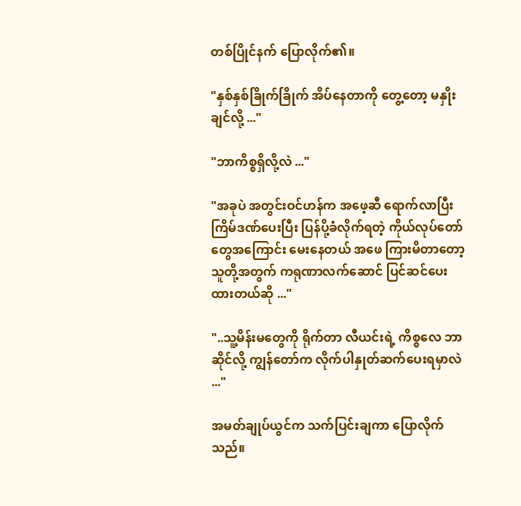တစ်ပြိုင်နက် ပြောလိုက်၏။

"နှစ်နှစ်ခြိုက်ခြိုက် အိပ်နေတာကို တွေ့တော့ မနှိုးချင်လို့ ..."

"ဘာကိစ္စရှိလို့လဲ ..."

"အခုပဲ အတွင်းဝင်ဟန်က အဖေ့ဆီ ရောက်လာပြီး ကြိမ်ဒဏ်ပေးပြီး ပြန်ပို့ခံလိုက်ရတဲ့ ကိုယ်လုပ်တော်တွေအကြောင်း မေးနေတယ် အဖေ ကြားမိတာ‌တော့ သူတို့အတွက် ကရုဏာလက်ဆောင် ပြင်ဆင်ပေးထားတယ်ဆို ..."

"..သူ့မိန်းမတွေကို ရိုက်တာ လီယင်းရဲ့ ကိစ္စလေ ဘာဆိုင်လို့ ကျွန်တော်က လိုက်ပါနှုတ်ဆက်ပေးရမှာလဲ ..."

အမတ်ချုပ်ယွင်က သက်ပြင်းချကာ ‌ပြောလိုက်သည်။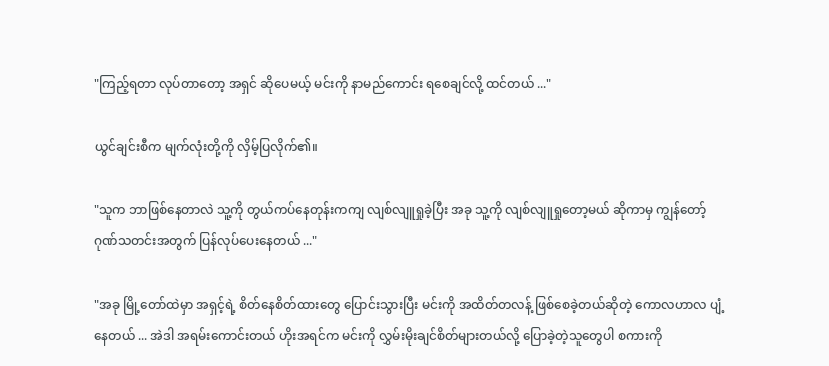"ကြည့်ရတာ လုပ်တာတော့ အရှင် ဆိုပေမယ့် မင်းကို နာမည်ကောင်း ရစေချင်လို့ ထင်တယ် ..."

ယွင်ချင်းစီက မျက်လုံးတို့ကို လှိမ့်ပြလိုက်၏။

"သူက ဘာဖြစ်နေတာလဲ သူ့ကို တွယ်ကပ်နေတုန်းကကျ လျစ်လျူရှုခဲ့ပြီး အခု သူ့ကို လျစ်လျူရှုတော့မယ် ဆိုကာမှ ကျွန်တော့် ဂုဏ်သတင်းအတွက် ပြန်လုပ်ပေးနေတယ် ..."

"အခု မြို့တော်ထဲမှာ အရှင့်ရဲ့ စိတ်နေစိတ်ထားတွေ ပြောင်းသွားပြီး မင်းကို အထိတ်တလန့် ဖြစ်စေခဲ့တယ်ဆိုတဲ့ ကောလဟာလ ပျံ့နေတယ် ... အဲဒါ အရမ်းကောင်းတယ် ဟိုးအရင်က မင်းကို လွှမ်းမိုးချင်စိတ်များတယ်လို့ ပြောခဲ့တဲ့သူတွေပါ စကားကို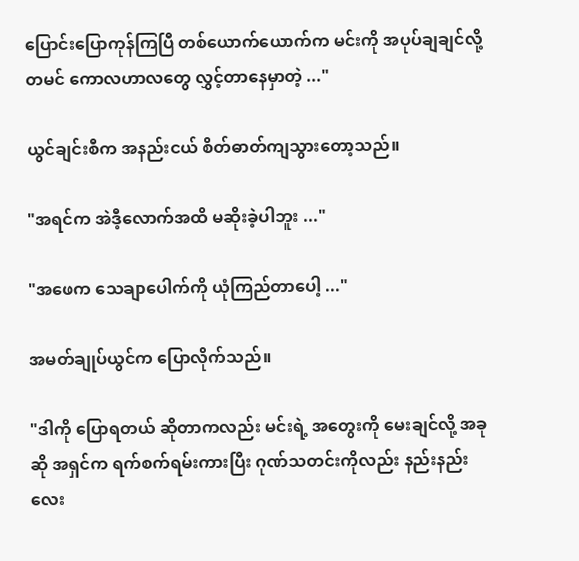ပြောင်းပြောကုန်ကြပြီ တစ်ယောက်ယောက်က မင်းကို အပုပ်ချချင်လို့ တမင် ကောလဟာ‌လတွေ လွှင့်တာနေမှာတဲ့ ..."

ယွင်ချင်းစီက အနည်းငယ် စိတ်ဓာတ်ကျသွားတော့သည်။

"အရင်က အဲဒီ့လောက်အထိ မဆိုးခဲ့ပါဘူး ..."

"အဖေက သေချာပေါက်ကို ယုံကြည်တာပေါ့ ..."

အမတ်ချုပ်ယွင်က ပြောလိုက်သည်။

"ဒါကို ပြောရတယ် ဆိုတာကလည်း မင်းရဲ့ အတွေးကို မေးချင်လို့ အခုဆို အရှင်က ရက်စက်ရမ်းကားပြီး ဂုဏ်သတင်းကိုလည်း နည်းနည်းလေး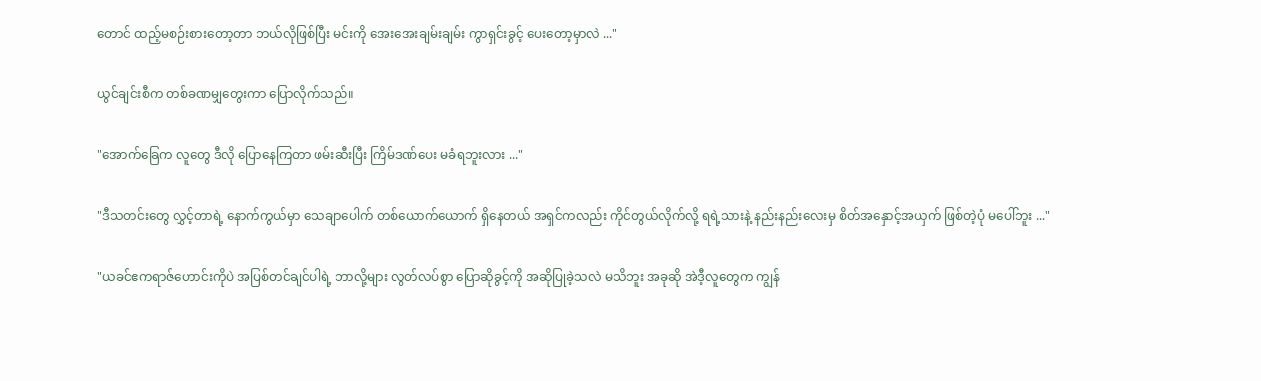တောင် ထည့်မစဉ်းစားတော့တာ ဘယ်လိုဖြစ်ပြီး မင်းကို အေးအေးချမ်းချမ်း ကွာရှင်းခွင့် ပေးတော့မှာလဲ ..."

ယွင်ချင်းစီက တစ်ခဏမျှတွေးကာ ပြောလိုက်သည်။

"အောက်ခြေက လူတွေ ဒီလို ပြောနေကြတာ ဖမ်းဆီးပြီး ကြိမ်ဒဏ်ပေး မခံရဘူးလား ..."

"ဒီသတင်းတွေ လွှင့်တာရဲ့ နောက်ကွယ်မှာ သေချာပေါက် တစ်ယောက်ယောက် ရှိနေတယ် အရှင်ကလည်း ကိုင်တွယ်လိုက်လို့ ရရဲ့သားနဲ့ နည်းနည်းလေးမှ စိတ်အနှောင့်အယှက် ဖြစ်တဲ့ပုံ မပေါ်ဘူး ..."

"ယခင်ဧကရာဇ်ဟောင်းကိုပဲ အပြစ်တင်ချင်ပါရဲ့ ဘာလို့များ လွတ်လပ်စွာ ပြောဆိုခွင့်ကို အဆိုပြုခဲ့သလဲ မသိဘူး အခုဆို အဲဒီ့လူတွေက ကျွန်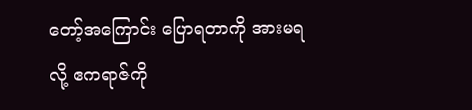တော့်အကြောင်း ပြောရတာကို အားမရလို့ ဧကရာဇ်ကို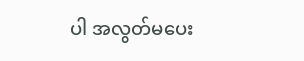ပါ အလွတ်မပေး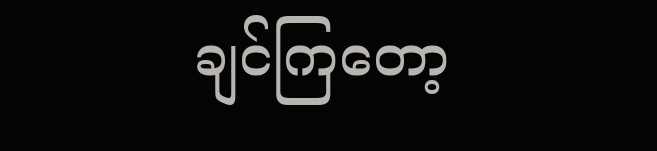ချင်ကြတော့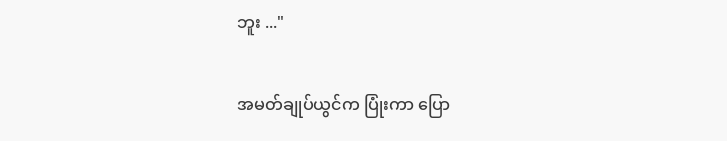ဘူး ..."

အမတ်ချုပ်ယွင်က ပြုံးကာ ပြော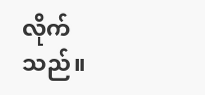လိုက်သည်။